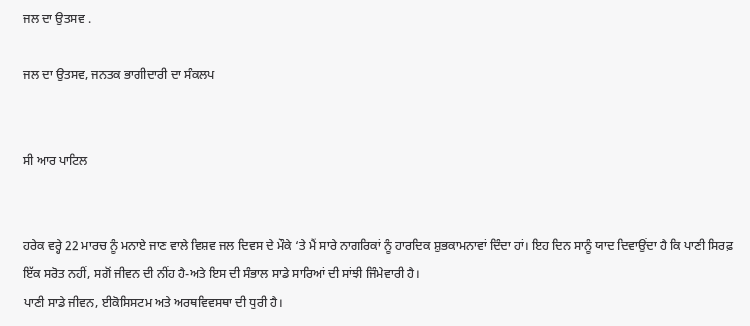ਜਲ ਦਾ ਉਤਸਵ .

ਜਲ ਦਾ ਉਤਸਵ, ਜਨਤਕ ਭਾਗੀਦਾਰੀ ਦਾ ਸੰਕਲਪ


ਸੀ ਆਰ ਪਾਟਿਲ


ਹਰੇਕ ਵਰ੍ਹੇ 22 ਮਾਰਚ ਨੂੰ ਮਨਾਏ ਜਾਣ ਵਾਲੇ ਵਿਸ਼ਵ ਜਲ ਦਿਵਸ ਦੇ ਮੌਕੇ ‘ਤੇ ਮੈਂ ਸਾਰੇ ਨਾਗਰਿਕਾਂ ਨੂੰ ਹਾਰਦਿਕ ਸ਼ੁਭਕਾਮਨਾਵਾਂ ਦਿੰਦਾ ਹਾਂ। ਇਹ ਦਿਨ ਸਾਨੂੰ ਯਾਦ ਦਿਵਾਉਂਦਾ ਹੈ ਕਿ ਪਾਣੀ ਸਿਰਫ਼ ਇੱਕ ਸਰੋਤ ਨਹੀਂ, ਸਗੋਂ ਜੀਵਨ ਦੀ ਨੀਂਹ ਹੈ-ਅਤੇ ਇਸ ਦੀ ਸੰਭਾਲ ਸਾਡੇ ਸਾਰਿਆਂ ਦੀ ਸਾਂਝੀ ਜਿੰਮੇਵਾਰੀ ਹੈ।
ਪਾਣੀ ਸਾਡੇ ਜੀਵਨ, ਈਕੋਸਿਸਟਮ ਅਤੇ ਅਰਥਵਿਵਸਥਾ ਦੀ ਧੁਰੀ ਹੈ।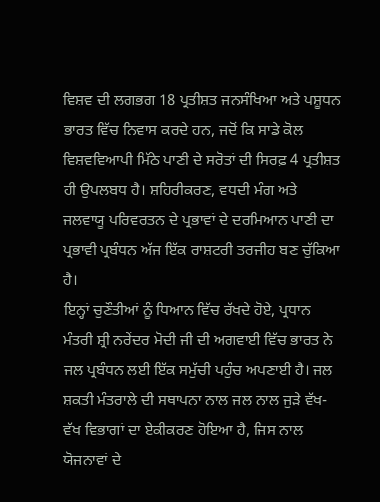ਵਿਸ਼ਵ ਦੀ ਲਗਭਗ 18 ਪ੍ਰਤੀਸ਼ਤ ਜਨਸੰਖਿਆ ਅਤੇ ਪਸ਼ੂਧਨ ਭਾਰਤ ਵਿੱਚ ਨਿਵਾਸ ਕਰਦੇ ਹਨ, ਜਦੋਂ ਕਿ ਸਾਡੇ ਕੋਲ ਵਿਸ਼ਵਵਿਆਪੀ ਮਿੱਠੇ ਪਾਣੀ ਦੇ ਸਰੋਤਾਂ ਦੀ ਸਿਰਫ਼ 4 ਪ੍ਰਤੀਸ਼ਤ ਹੀ ਉਪਲਬਧ ਹੈ। ਸ਼ਹਿਰੀਕਰਣ, ਵਧਦੀ ਮੰਗ ਅਤੇ ਜਲਵਾਯੂ ਪਰਿਵਰਤਨ ਦੇ ਪ੍ਰਭਾਵਾਂ ਦੇ ਦਰਮਿਆਨ ਪਾਣੀ ਦਾ ਪ੍ਰਭਾਵੀ ਪ੍ਰਬੰਧਨ ਅੱਜ ਇੱਕ ਰਾਸ਼ਟਰੀ ਤਰਜੀਹ ਬਣ ਚੁੱਕਿਆ ਹੈ।
ਇਨ੍ਹਾਂ ਚੁਣੌਤੀਆਂ ਨੂੰ ਧਿਆਨ ਵਿੱਚ ਰੱਖਦੇ ਹੋਏ, ਪ੍ਰਧਾਨ ਮੰਤਰੀ ਸ਼੍ਰੀ ਨਰੇਂਦਰ ਮੋਦੀ ਜੀ ਦੀ ਅਗਵਾਈ ਵਿੱਚ ਭਾਰਤ ਨੇ ਜਲ ਪ੍ਰਬੰਧਨ ਲਈ ਇੱਕ ਸਮੁੱਚੀ ਪਹੁੰਚ ਅਪਣਾਈ ਹੈ। ਜਲ ਸ਼ਕਤੀ ਮੰਤਰਾਲੇ ਦੀ ਸਥਾਪਨਾ ਨਾਲ ਜਲ ਨਾਲ ਜੁੜੇ ਵੱਖ-ਵੱਖ ਵਿਭਾਗਾਂ ਦਾ ਏਕੀਕਰਣ ਹੋਇਆ ਹੈ, ਜਿਸ ਨਾਲ ਯੋਜਨਾਵਾਂ ਦੇ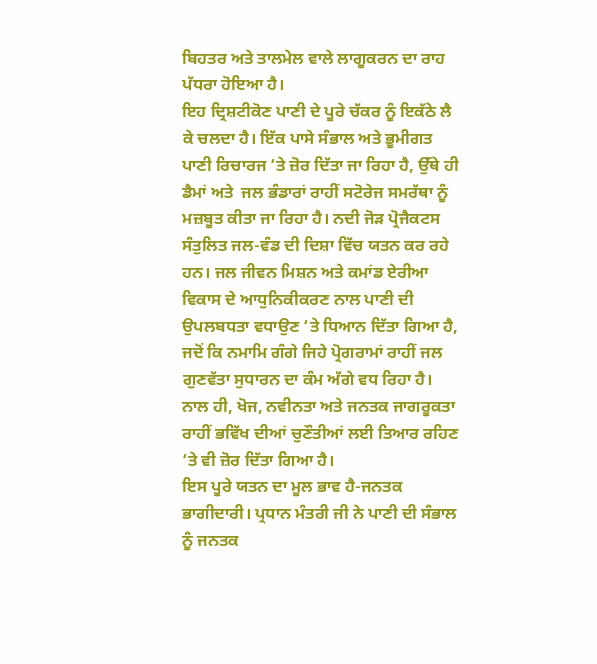ਬਿਹਤਰ ਅਤੇ ਤਾਲਮੇਲ ਵਾਲੇ ਲਾਗੂਕਰਨ ਦਾ ਰਾਹ ਪੱਧਰਾ ਹੋਇਆ ਹੈ।
ਇਹ ਦ੍ਰਿਸ਼ਟੀਕੋਣ ਪਾਣੀ ਦੇ ਪੂਰੇ ਚੱਕਰ ਨੂੰ ਇਕੱਠੇ ਲੈ ਕੇ ਚਲਦਾ ਹੈ। ਇੱਕ ਪਾਸੇ ਸੰਭਾਲ ਅਤੇ ਭੂਮੀਗਤ ਪਾਣੀ ਰਿਚਾਰਜ ‘ਤੇ ਜ਼ੋਰ ਦਿੱਤਾ ਜਾ ਰਿਹਾ ਹੈ, ਉੱਥੇ ਹੀ ਡੈਮਾਂ ਅਤੇ  ਜਲ ਭੰਡਾਰਾਂ ਰਾਹੀਂ ਸਟੋਰੇਜ ਸਮਰੱਥਾ ਨੂੰ ਮਜ਼ਬੂਤ ਕੀਤਾ ਜਾ ਰਿਹਾ ਹੈ। ਨਦੀ ਜੋੜ ਪ੍ਰੋਜੈਕਟਸ ਸੰਤੁਲਿਤ ਜਲ-ਵੰਡ ਦੀ ਦਿਸ਼ਾ ਵਿੱਚ ਯਤਨ ਕਰ ਰਹੇ ਹਨ। ਜਲ ਜੀਵਨ ਮਿਸ਼ਨ ਅਤੇ ਕਮਾਂਡ ਏਰੀਆ ਵਿਕਾਸ ਦੇ ਆਧੁਨਿਕੀਕਰਣ ਨਾਲ ਪਾਣੀ ਦੀ ਉਪਲਬਧਤਾ ਵਧਾਉਣ ‘ਤੇ ਧਿਆਨ ਦਿੱਤਾ ਗਿਆ ਹੈ, ਜਦੋਂ ਕਿ ਨਮਾਮਿ ਗੰਗੇ ਜਿਹੇ ਪ੍ਰੋਗਰਾਮਾਂ ਰਾਹੀਂ ਜਲ ਗੁਣਵੱਤਾ ਸੁਧਾਰਨ ਦਾ ਕੰਮ ਅੱਗੇ ਵਧ ਰਿਹਾ ਹੈ। ਨਾਲ ਹੀ, ਖੋਜ, ਨਵੀਨਤਾ ਅਤੇ ਜਨਤਕ ਜਾਗਰੂਕਤਾ ਰਾਹੀਂ ਭਵਿੱਖ ਦੀਆਂ ਚੁਣੌਤੀਆਂ ਲਈ ਤਿਆਰ ਰਹਿਣ ‘ਤੇ ਵੀ ਜ਼ੋਰ ਦਿੱਤਾ ਗਿਆ ਹੈ।
ਇਸ ਪੂਰੇ ਯਤਨ ਦਾ ਮੂਲ ਭਾਵ ਹੈ-ਜਨਤਕ ਭਾਗੀਦਾਰੀ। ਪ੍ਰਧਾਨ ਮੰਤਰੀ ਜੀ ਨੇ ਪਾਣੀ ਦੀ ਸੰਭਾਲ ਨੂੰ ਜਨਤਕ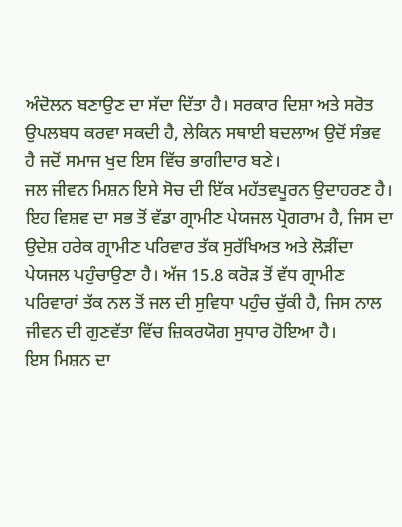ਅੰਦੋਲਨ ਬਣਾਉਣ ਦਾ ਸੱਦਾ ਦਿੱਤਾ ਹੈ। ਸਰਕਾਰ ਦਿਸ਼ਾ ਅਤੇ ਸਰੋਤ ਉਪਲਬਧ ਕਰਵਾ ਸਕਦੀ ਹੈ, ਲੇਕਿਨ ਸਥਾਈ ਬਦਲਾਅ ਉਦੋਂ ਸੰਭਵ ਹੈ ਜਦੋਂ ਸਮਾਜ ਖੁਦ ਇਸ ਵਿੱਚ ਭਾਗੀਦਾਰ ਬਣੇ।
ਜਲ ਜੀਵਨ ਮਿਸ਼ਨ ਇਸੇ ਸੋਚ ਦੀ ਇੱਕ ਮਹੱਤਵਪੂਰਨ ਉਦਾਹਰਣ ਹੈ। ਇਹ ਵਿਸ਼ਵ ਦਾ ਸਭ ਤੋਂ ਵੱਡਾ ਗ੍ਰਾਮੀਣ ਪੇਯਜਲ ਪ੍ਰੋਗਰਾਮ ਹੈ, ਜਿਸ ਦਾ ਉਦੇਸ਼ ਹਰੇਕ ਗ੍ਰਾਮੀਣ ਪਰਿਵਾਰ ਤੱਕ ਸੁਰੱਖਿਅਤ ਅਤੇ ਲੋੜੀਂਦਾ ਪੇਯਜਲ ਪਹੁੰਚਾਉਣਾ ਹੈ। ਅੱਜ 15.8 ਕਰੋੜ ਤੋਂ ਵੱਧ ਗ੍ਰਾਮੀਣ ਪਰਿਵਾਰਾਂ ਤੱਕ ਨਲ ਤੋਂ ਜਲ ਦੀ ਸੁਵਿਧਾ ਪਹੁੰਚ ਚੁੱਕੀ ਹੈ, ਜਿਸ ਨਾਲ ਜੀਵਨ ਦੀ ਗੁਣਵੱਤਾ ਵਿੱਚ ਜ਼ਿਕਰਯੋਗ ਸੁਧਾਰ ਹੋਇਆ ਹੈ।
ਇਸ ਮਿਸ਼ਨ ਦਾ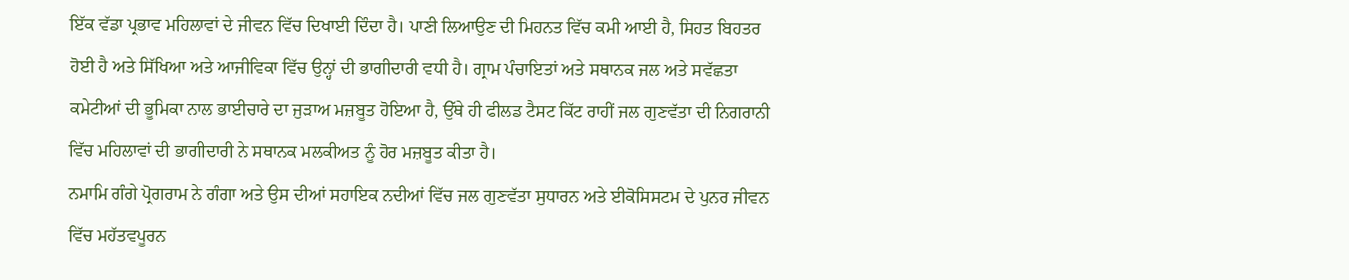ਇੱਕ ਵੱਡਾ ਪ੍ਰਭਾਵ ਮਹਿਲਾਵਾਂ ਦੇ ਜੀਵਨ ਵਿੱਚ ਦਿਖਾਈ ਦਿੰਦਾ ਹੈ। ਪਾਣੀ ਲਿਆਉਣ ਦੀ ਮਿਹਨਤ ਵਿੱਚ ਕਮੀ ਆਈ ਹੈ, ਸਿਹਤ ਬਿਹਤਰ ਹੋਈ ਹੈ ਅਤੇ ਸਿੱਖਿਆ ਅਤੇ ਆਜੀਵਿਕਾ ਵਿੱਚ ਉਨ੍ਹਾਂ ਦੀ ਭਾਗੀਦਾਰੀ ਵਧੀ ਹੈ। ਗ੍ਰਾਮ ਪੰਚਾਇਤਾਂ ਅਤੇ ਸਥਾਨਕ ਜਲ ਅਤੇ ਸਵੱਛਤਾ ਕਮੇਟੀਆਂ ਦੀ ਭੂਮਿਕਾ ਨਾਲ ਭਾਈਚਾਰੇ ਦਾ ਜੁੜਾਅ ਮਜ਼ਬੂਤ ਹੋਇਆ ਹੈ, ਉੱਥੇ ਹੀ ਫੀਲਡ ਟੈਸਟ ਕਿੱਟ ਰਾਹੀਂ ਜਲ ਗੁਣਵੱਤਾ ਦੀ ਨਿਗਰਾਨੀ ਵਿੱਚ ਮਹਿਲਾਵਾਂ ਦੀ ਭਾਗੀਦਾਰੀ ਨੇ ਸਥਾਨਕ ਮਲਕੀਅਤ ਨੂੰ ਹੋਰ ਮਜ਼ਬੂਤ ਕੀਤਾ ਹੈ।
ਨਮਾਮਿ ਗੰਗੇ ਪ੍ਰੋਗਰਾਮ ਨੇ ਗੰਗਾ ਅਤੇ ਉਸ ਦੀਆਂ ਸਹਾਇਕ ਨਦੀਆਂ ਵਿੱਚ ਜਲ ਗੁਣਵੱਤਾ ਸੁਧਾਰਨ ਅਤੇ ਈਕੋਸਿਸਟਮ ਦੇ ਪੁਨਰ ਜੀਵਨ ਵਿੱਚ ਮਹੱਤਵਪੂਰਨ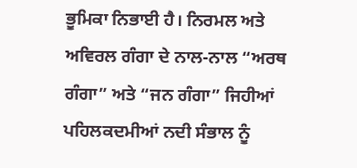ਭੂਮਿਕਾ ਨਿਭਾਈ ਹੈ। ਨਿਰਮਲ ਅਤੇ ਅਵਿਰਲ ਗੰਗਾ ਦੇ ਨਾਲ-ਨਾਲ “ਅਰਥ ਗੰਗਾ” ਅਤੇ “ਜਨ ਗੰਗਾ” ਜਿਹੀਆਂ ਪਹਿਲਕਦਮੀਆਂ ਨਦੀ ਸੰਭਾਲ ਨੂੰ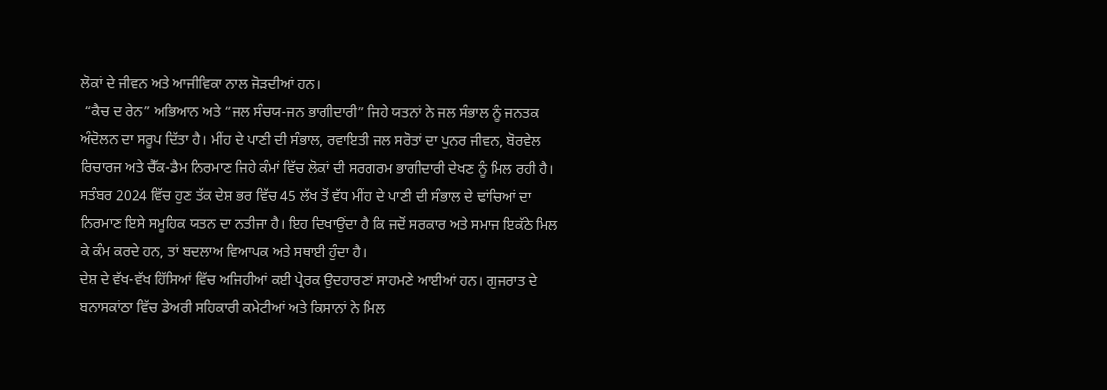ਲੋਕਾਂ ਦੇ ਜੀਵਨ ਅਤੇ ਆਜੀਵਿਕਾ ਨਾਲ ਜੋੜਦੀਆਂ ਹਨ।
 “ਕੈਚ ਦ ਰੇਨ” ਅਭਿਆਨ ਅਤੇ “ਜਲ ਸੰਚਯ-ਜਨ ਭਾਗੀਦਾਰੀ” ਜਿਹੇ ਯਤਨਾਂ ਨੇ ਜਲ ਸੰਭਾਲ ਨੂੰ ਜਨਤਕ ਅੰਦੋਲਨ ਦਾ ਸਰੂਪ ਦਿੱਤਾ ਹੈ। ਮੀਂਹ ਦੇ ਪਾਣੀ ਦੀ ਸੰਭਾਲ, ਰਵਾਇਤੀ ਜਲ ਸਰੋਤਾਂ ਦਾ ਪੁਨਰ ਜੀਵਨ, ਬੋਰਵੇਲ ਰਿਚਾਰਜ ਅਤੇ ਚੈੱਕ-ਡੈਮ ਨਿਰਮਾਣ ਜਿਹੇ ਕੰਮਾਂ ਵਿੱਚ ਲੋਕਾਂ ਦੀ ਸਰਗਰਮ ਭਾਗੀਦਾਰੀ ਦੇਖਣ ਨੂੰ ਮਿਲ ਰਹੀ ਹੈ।
ਸਤੰਬਰ 2024 ਵਿੱਚ ਹੁਣ ਤੱਕ ਦੇਸ਼ ਭਰ ਵਿੱਚ 45 ਲੱਖ ਤੋਂ ਵੱਧ ਮੀਂਹ ਦੇ ਪਾਣੀ ਦੀ ਸੰਭਾਲ ਦੇ ਢਾਂਚਿਆਂ ਦਾ ਨਿਰਮਾਣ ਇਸੇ ਸਮੂਹਿਕ ਯਤਨ ਦਾ ਨਤੀਜਾ ਹੈ। ਇਹ ਦਿਖਾਉਂਦਾ ਹੈ ਕਿ ਜਦੋਂ ਸਰਕਾਰ ਅਤੇ ਸਮਾਜ ਇਕੱਠੇ ਮਿਲ ਕੇ ਕੰਮ ਕਰਦੇ ਹਨ, ਤਾਂ ਬਦਲਾਅ ਵਿਆਪਕ ਅਤੇ ਸਥਾਈ ਹੁੰਦਾ ਹੈ।
ਦੇਸ਼ ਦੇ ਵੱਖ-ਵੱਖ ਹਿੱਸਿਆਂ ਵਿੱਚ ਅਜਿਹੀਆਂ ਕਈ ਪ੍ਰੇਰਕ ਉਦਹਾਰਣਾਂ ਸਾਹਮਣੇ ਆਈਆਂ ਹਨ। ਗੁਜਰਾਤ ਦੇ ਬਨਾਸਕਾਂਠਾ ਵਿੱਚ ਡੇਅਰੀ ਸਹਿਕਾਰੀ ਕਮੇਟੀਆਂ ਅਤੇ ਕਿਸਾਨਾਂ ਨੇ ਮਿਲ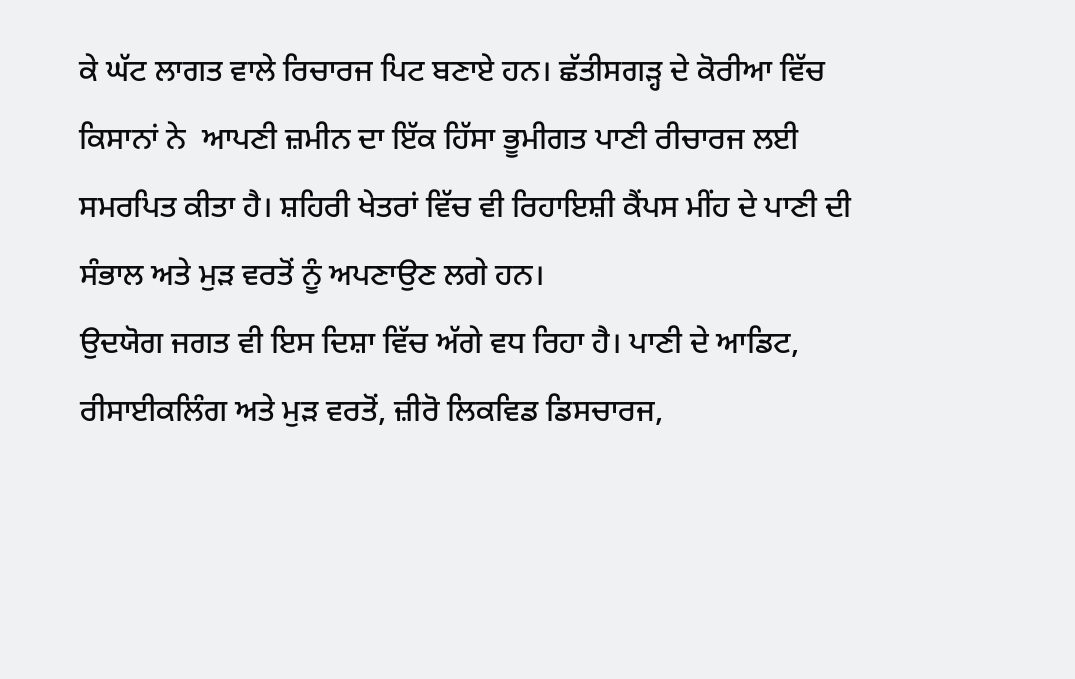ਕੇ ਘੱਟ ਲਾਗਤ ਵਾਲੇ ਰਿਚਾਰਜ ਪਿਟ ਬਣਾਏ ਹਨ। ਛੱਤੀਸਗੜ੍ਹ ਦੇ ਕੋਰੀਆ ਵਿੱਚ ਕਿਸਾਨਾਂ ਨੇ  ਆਪਣੀ ਜ਼ਮੀਨ ਦਾ ਇੱਕ ਹਿੱਸਾ ਭੂਮੀਗਤ ਪਾਣੀ ਰੀਚਾਰਜ ਲਈ ਸਮਰਪਿਤ ਕੀਤਾ ਹੈ। ਸ਼ਹਿਰੀ ਖੇਤਰਾਂ ਵਿੱਚ ਵੀ ਰਿਹਾਇਸ਼ੀ ਕੈਂਪਸ ਮੀਂਹ ਦੇ ਪਾਣੀ ਦੀ ਸੰਭਾਲ ਅਤੇ ਮੁੜ ਵਰਤੋਂ ਨੂੰ ਅਪਣਾਉਣ ਲਗੇ ਹਨ।
ਉਦਯੋਗ ਜਗਤ ਵੀ ਇਸ ਦਿਸ਼ਾ ਵਿੱਚ ਅੱਗੇ ਵਧ ਰਿਹਾ ਹੈ। ਪਾਣੀ ਦੇ ਆਡਿਟ, ਰੀਸਾਈਕਲਿੰਗ ਅਤੇ ਮੁੜ ਵਰਤੋਂ, ਜ਼ੀਰੋ ਲਿਕਵਿਡ ਡਿਸਚਾਰਜ,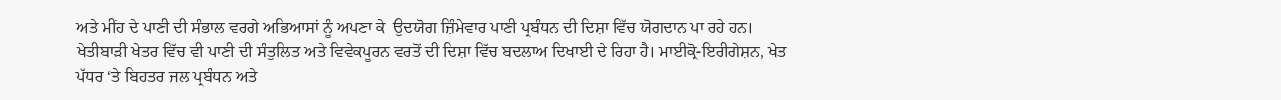ਅਤੇ ਮੀਂਹ ਦੇ ਪਾਣੀ ਦੀ ਸੰਭਾਲ ਵਰਗੇ ਅਭਿਆਸਾਂ ਨੂੰ ਅਪਣਾ ਕੇ  ਉਦਯੋਗ ਜ਼ਿੰਮੇਵਾਰ ਪਾਣੀ ਪ੍ਰਬੰਧਨ ਦੀ ਦਿਸ਼ਾ ਵਿੱਚ ਯੋਗਦਾਨ ਪਾ ਰਹੇ ਹਨ।
ਖੇਤੀਬਾੜੀ ਖੇਤਰ ਵਿੱਚ ਵੀ ਪਾਣੀ ਦੀ ਸੰਤੁਲਿਤ ਅਤੇ ਵਿਵੇਕਪੂਰਨ ਵਰਤੋਂ ਦੀ ਦਿਸ਼ਾ ਵਿੱਚ ਬਦਲਾਅ ਦਿਖਾਈ ਦੇ ਰਿਹਾ ਹੈ। ਮਾਈਕ੍ਰੋ-ਇਰੀਗੇਸ਼ਨ, ਖੇਤ ਪੱਧਰ ‘ਤੇ ਬਿਹਤਰ ਜਲ ਪ੍ਰਬੰਧਨ ਅਤੇ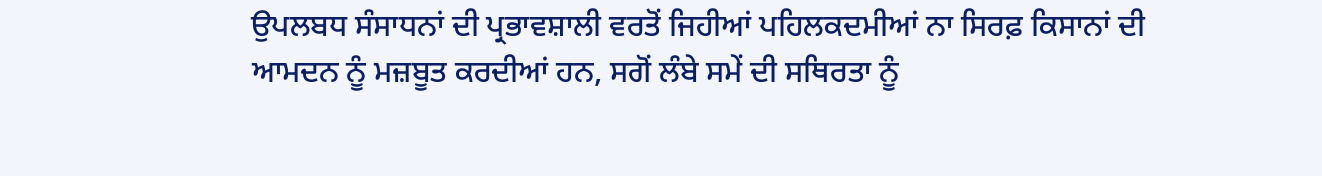ਉਪਲਬਧ ਸੰਸਾਧਨਾਂ ਦੀ ਪ੍ਰਭਾਵਸ਼ਾਲੀ ਵਰਤੋਂ ਜਿਹੀਆਂ ਪਹਿਲਕਦਮੀਆਂ ਨਾ ਸਿਰਫ਼ ਕਿਸਾਨਾਂ ਦੀ ਆਮਦਨ ਨੂੰ ਮਜ਼ਬੂਤ ਕਰਦੀਆਂ ਹਨ, ਸਗੋਂ ਲੰਬੇ ਸਮੇਂ ਦੀ ਸਥਿਰਤਾ ਨੂੰ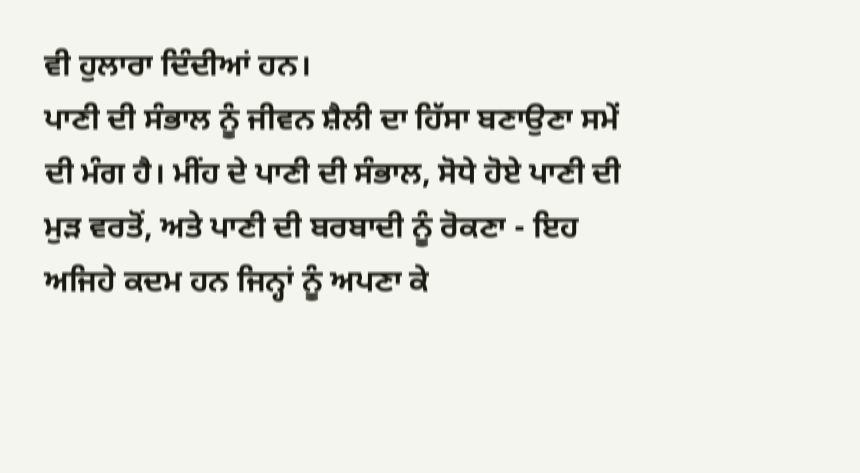ਵੀ ਹੁਲਾਰਾ ਦਿੰਦੀਆਂ ਹਨ।
ਪਾਣੀ ਦੀ ਸੰਭਾਲ ਨੂੰ ਜੀਵਨ ਸ਼ੈਲੀ ਦਾ ਹਿੱਸਾ ਬਣਾਉਣਾ ਸਮੇਂ ਦੀ ਮੰਗ ਹੈ। ਮੀਂਹ ਦੇ ਪਾਣੀ ਦੀ ਸੰਭਾਲ, ਸੋਧੇ ਹੋਏ ਪਾਣੀ ਦੀ ਮੁੜ ਵਰਤੋਂ, ਅਤੇ ਪਾਣੀ ਦੀ ਬਰਬਾਦੀ ਨੂੰ ਰੋਕਣਾ - ਇਹ ਅਜਿਹੇ ਕਦਮ ਹਨ ਜਿਨ੍ਹਾਂ ਨੂੰ ਅਪਣਾ ਕੇ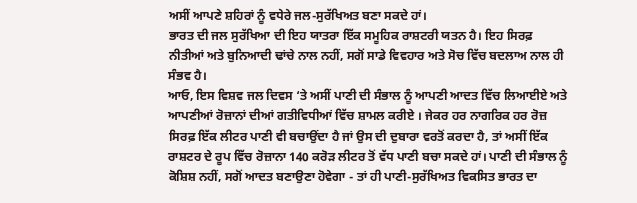ਅਸੀਂ ਆਪਣੇ ਸ਼ਹਿਰਾਂ ਨੂੰ ਵਧੇਰੇ ਜਲ-ਸੁਰੱਖਿਅਤ ਬਣਾ ਸਕਦੇ ਹਾਂ।
ਭਾਰਤ ਦੀ ਜਲ ਸੁਰੱਖਿਆ ਦੀ ਇਹ ਯਾਤਰਾ ਇੱਕ ਸਮੂਹਿਕ ਰਾਸ਼ਟਰੀ ਯਤਨ ਹੈ। ਇਹ ਸਿਰਫ਼ ਨੀਤੀਆਂ ਅਤੇ ਬੁਨਿਆਦੀ ਢਾਂਚੇ ਨਾਲ ਨਹੀਂ, ਸਗੋਂ ਸਾਡੇ ਵਿਵਹਾਰ ਅਤੇ ਸੋਚ ਵਿੱਚ ਬਦਲਾਅ ਨਾਲ ਹੀ ਸੰਭਵ ਹੈ।
ਆਓ, ਇਸ ਵਿਸ਼ਵ ਜਲ ਦਿਵਸ ‘ਤੇ ਅਸੀਂ ਪਾਣੀ ਦੀ ਸੰਭਾਲ ਨੂੰ ਆਪਣੀ ਆਦਤ ਵਿੱਚ ਲਿਆਈਏ ਅਤੇ ਆਪਣੀਆਂ ਰੋਜ਼ਾਨਾਂ ਦੀਆਂ ਗਤੀਵਿਧੀਆਂ ਵਿੱਚ ਸ਼ਾਮਲ ਕਰੀਏ । ਜੇਕਰ ਹਰ ਨਾਗਰਿਕ ਹਰ ਰੋਜ਼ ਸਿਰਫ਼ ਇੱਕ ਲੀਟਰ ਪਾਣੀ ਵੀ ਬਚਾਉਂਦਾ ਹੈ ਜਾਂ ਉਸ ਦੀ ਦੁਬਾਰਾ ਵਰਤੋਂ ਕਰਦਾ ਹੈ, ਤਾਂ ਅਸੀਂ ਇੱਕ ਰਾਸ਼ਟਰ ਦੇ ਰੂਪ ਵਿੱਚ ਰੋਜ਼ਾਨਾ 140 ਕਰੋੜ ਲੀਟਰ ਤੋਂ ਵੱਧ ਪਾਣੀ ਬਚਾ ਸਕਦੇ ਹਾਂ। ਪਾਣੀ ਦੀ ਸੰਭਾਲ ਨੂੰ ਕੋਸ਼ਿਸ਼ ਨਹੀਂ, ਸਗੋਂ ਆਦਤ ਬਣਾਉਣਾ ਹੋਵੇਗਾ - ਤਾਂ ਹੀ ਪਾਣੀ-ਸੁਰੱਖਿਅਤ ਵਿਕਸਿਤ ਭਾਰਤ ਦਾ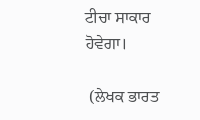ਟੀਚਾ ਸਾਕਾਰ ਹੋਵੇਗਾ।

 (ਲੇਖਕ ਭਾਰਤ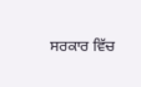ਸਰਕਾਰ ਵਿੱਚ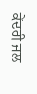ਕੇਂਦਰੀ ਜਲ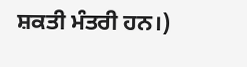ਸ਼ਕਤੀ ਮੰਤਰੀ ਹਨ।)